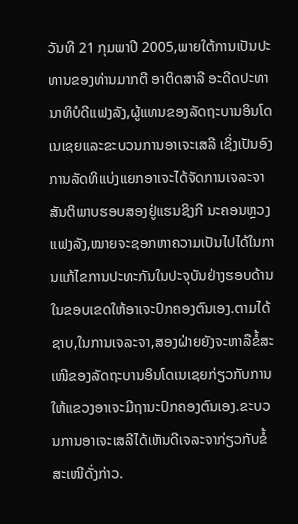ວັນທີ 21 ກຸມພາປີ 2005,ພາຍໃຕ້ການເປັນປະທານຂອງທ່ານມາກຕີ ອາຕິດສາລີ ອະດີດປະທານາທິບໍດີແຟງລັງ,ຜູ້ແທນຂອງລັດຖະບານອິນໂດເນເຊຍແລະຂະບວນການອາເຈະເສລີ ເຊິ່ງເປັນອົງການລັດທິແບ່ງແຍກອາເຈະໄດ້ຈັດການເຈລະຈາສັນຕິພາບຮອບສອງຢູ່ແຮນຊິງກີ ນະຄອນຫຼວງແຟງລັງ,ໝາຍຈະຊອກຫາຄວາມເປັນໄປໄດ້ໃນການແກ້ໄຂການປະທະກັນໃນປະຈຸບັນຢ່າງຮອບດ້ານໃນຂອບເຂດໃຫ້ອາເຈະປົກຄອງຕົນເອງ.ຕາມໄດ້ຊາບ,ໃນການເຈລະຈາ,ສອງຝ່າຍຍັງຈະຫາລືຂໍ້ສະເໜີຂອງລັດຖະບານອິນໂດເນເຊຍກ່ຽວກັບການໃຫ້ແຂວງອາເຈະມີຖານະປົກຄອງຕົນເອງ.ຂະບວນການອາເຈະເສລີໄດ້ເຫັນດີເຈລະຈາກ່ຽວກັບຂໍ້ສະເໜີດັ່ງກ່າວ.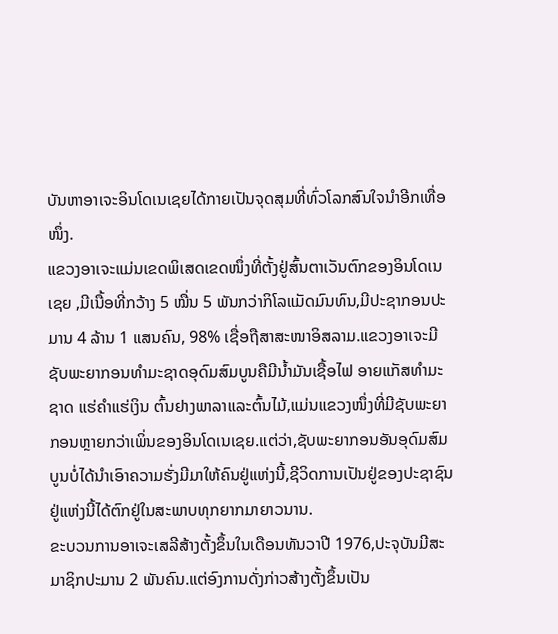ບັນຫາອາເຈະອິນໂດເນເຊຍໄດ້ກາຍເປັນຈຸດສຸມທີ່ທົ່ວໂລກສົນໃຈນຳອີກເທື່ອໜຶ່ງ.
ແຂວງອາເຈະແມ່ນເຂດພິເສດເຂດໜຶ່ງທີ່ຕັ້ງຢູ່ສົ້ນຕາເວັນຕົກຂອງອິນໂດເນເຊຍ ,ມີເນື້ອທີ່ກວ້າງ 5 ໝື່ນ 5 ພັນກວ່າກິໂລແມັດມົນທົນ,ມີປະຊາກອນປະມານ 4 ລ້ານ 1 ແສນຄົນ, 98% ເຊື່ອຖືສາສະໜາອິສລາມ.ແຂວງອາເຈະມີຊັບພະຍາກອນທຳມະຊາດອຸດົມສົມບູນຄືມີນ້ຳມັນເຊື້ອໄຟ ອາຍແກັສທຳມະຊາດ ແຮ່ຄຳແຮ່ເງິນ ຕົ້ນຢາງພາລາແລະຕົ້ນໄມ້,ແມ່ນແຂວງໜຶ່ງທີ່ມີຊັບພະຍາກອນຫຼາຍກວ່າເພິ່ນຂອງອິນໂດເນເຊຍ.ແຕ່ວ່າ,ຊັບພະຍາກອນອັນອຸດົມສົມບູນບໍ່ໄດ້ນຳເອົາຄວາມຮັ່ງມີມາໃຫ້ຄົນຢູ່ແຫ່ງນີ້,ຊີວິດການເປັນຢູ່ຂອງປະຊາຊົນຢູ່ແຫ່ງນີ້ໄດ້ຕົກຢູ່ໃນສະພາບທຸກຍາກມາຍາວນານ.
ຂະບວນການອາເຈະເສລີສ້າງຕັ້ງຂຶ້ນໃນເດືອນທັນວາປີ 1976,ປະຈຸບັນມີສະມາຊິກປະມານ 2 ພັນຄົນ.ແຕ່ອົງການດັ່ງກ່າວສ້າງຕັ້ງຂຶ້ນເປັນ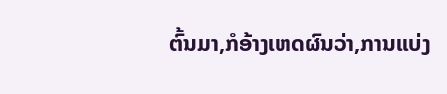ຕົ້ນມາ,ກໍອ້າງເຫດຜົນວ່າ,ການແບ່ງ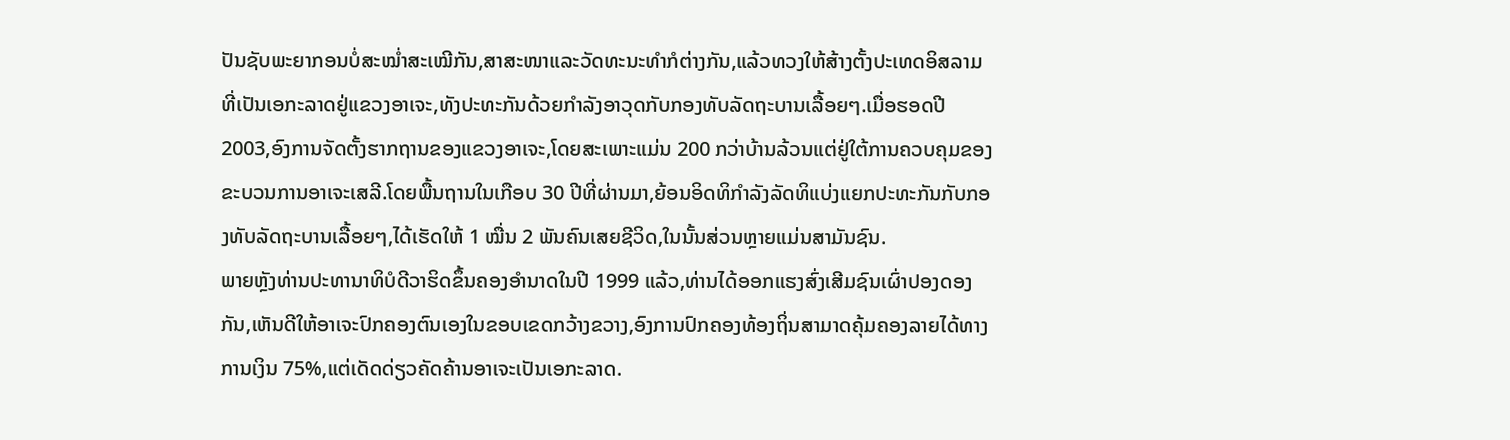ປັນຊັບພະຍາກອນບໍ່ສະໝ່ຳສະເໝີກັນ,ສາສະໜາແລະວັດທະນະທຳກໍຕ່າງກັນ,ແລ້ວທວງໃຫ້ສ້າງຕັ້ງປະເທດອິສລາມທີ່ເປັນເອກະລາດຢູ່ແຂວງອາເຈະ,ທັງປະທະກັນດ້ວຍກຳລັງອາວຸດກັບກອງທັບລັດຖະບານເລື້ອຍໆ.ເມື່ອຮອດປີ 2003,ອົງການຈັດຕັ້ງຮາກຖານຂອງແຂວງອາເຈະ,ໂດຍສະເພາະແມ່ນ 200 ກວ່າບ້ານລ້ວນແຕ່ຢູ່ໃຕ້ການຄວບຄຸມຂອງຂະບວນການອາເຈະເສລີ.ໂດຍພື້ນຖານໃນເກືອບ 30 ປີທີ່ຜ່ານມາ,ຍ້ອນອິດທິກຳລັງລັດທິແບ່ງແຍກປະທະກັນກັບກອງທັບລັດຖະບານເລື້ອຍໆ,ໄດ້ເຮັດໃຫ້ 1 ໝື່ນ 2 ພັນຄົນເສຍຊີວິດ,ໃນນັ້ນສ່ວນຫຼາຍແມ່ນສາມັນຊົນ.
ພາຍຫຼັງທ່ານປະທານາທິບໍດີວາຮິດຂຶ້ນຄອງອຳນາດໃນປີ 1999 ແລ້ວ,ທ່ານໄດ້ອອກແຮງສົ່ງເສີມຊົນເຜົ່າປອງດອງກັນ,ເຫັນດີໃຫ້ອາເຈະປົກຄອງຕົນເອງໃນຂອບເຂດກວ້າງຂວາງ,ອົງການປົກຄອງທ້ອງຖິ່ນສາມາດຄຸ້ມຄອງລາຍໄດ້ທາງການເງິນ 75%,ແຕ່ເດັດດ່ຽວຄັດຄ້ານອາເຈະເປັນເອກະລາດ.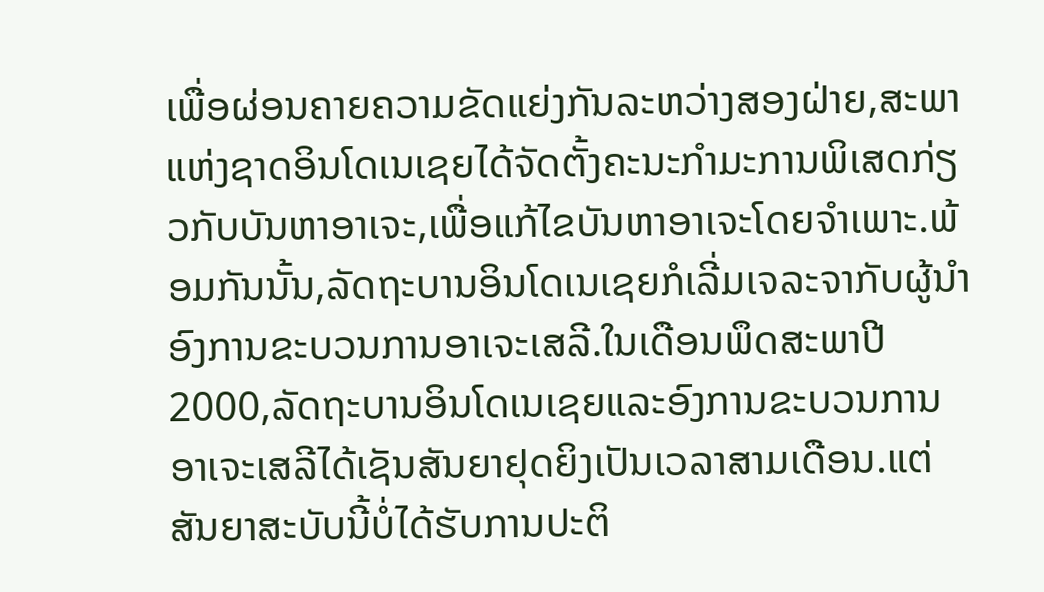ເພື່ອຜ່ອນຄາຍຄວາມຂັດແຍ່ງກັນລະຫວ່າງສອງຝ່າຍ,ສະພາແຫ່ງຊາດອິນໂດເນເຊຍໄດ້ຈັດຕັ້ງຄະນະກຳມະການພິເສດກ່ຽວກັບບັນຫາອາເຈະ,ເພື່ອແກ້ໄຂບັນຫາອາເຈະໂດຍຈຳເພາະ.ພ້ອມກັນນັ້ນ,ລັດຖະບານອິນໂດເນເຊຍກໍເລີ່ມເຈລະຈາກັບຜູ້ນຳອົງການຂະບວນການອາເຈະເສລີ.ໃນເດືອນພຶດສະພາປີ 2000,ລັດຖະບານອິນໂດເນເຊຍແລະອົງການຂະບວນການອາເຈະເສລີໄດ້ເຊັນສັນຍາຢຸດຍິງເປັນເວລາສາມເດືອນ.ແຕ່ສັນຍາສະບັບນີ້ບໍ່ໄດ້ຮັບການປະຕິ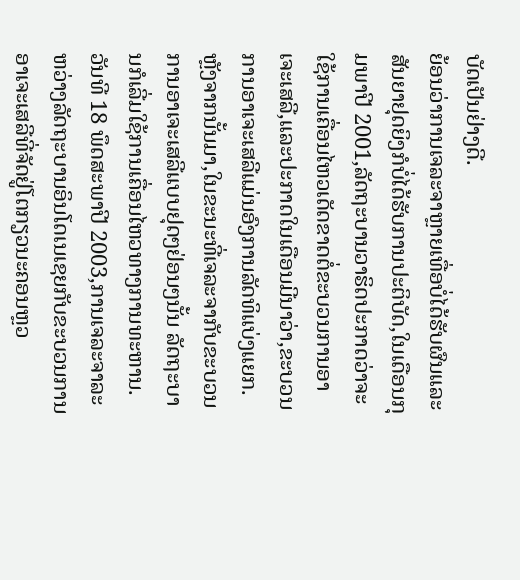ບັດເປັນຢ່າງດີ.
ຍ້ອນວ່າການເຈລະຈາຫຼາຍເທື່ອບໍ່ໄດ້ຮັບຜົນແລະສັນຍາຢຸດຍິງກໍບໍ່ໄດ້ຮັບການປະຕິບັດ,ໃນເດືອນກຸມພາປີ 2001,ລັດຖະບານວາຮິດປະກາດວ່າຈະໃຊ້ການເຄື່ອນໄຫວເດັດຂາດຕໍ່ຂະບວນການອາເຈະເສລີ,ແລະປະກາດໃນເດືອນມີນາວ່າ,ຂະບວນການອາເຈະເສລີແມ່ນອົງການລັດທິແບ່ງແຍກ.ຫຼັງຈາກນັ້ນມາ,ໃນຂະນະທີ່ເຈລະຈາກັບຂະບວນການອາເຈະເສລີແບບຢຸດໆຢ່ອນໆນັ້ນ ລັດຖະບານກໍເລີ່ມໃຊ້ການເຄື່ອນໄຫວທາງການທະຫານ.
ວັນທີ 18 ພຶດສະພາປີ 2003,ການເຈລະຈາລະຫວ່າງລັດຖະບານອິນໂດເນເຊຍກັບຂະບວນການອາເຈະເສລີທີ່ຈັດຢູ່ໂຕກຽວນະຄອນຫຼວ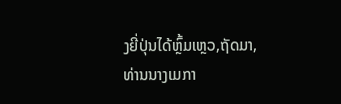ງຍີ່ປຸ່ນໄດ້ຫຼົ້ມເຫຼວ,ຖັດມາ,ທ່ານນາງເມກາ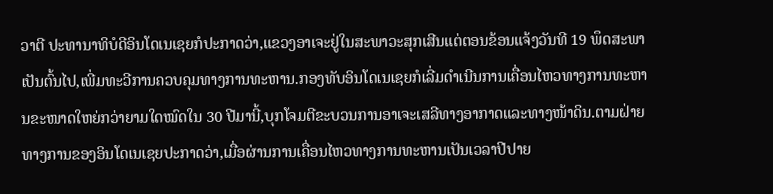ວາຕີ ປະທານາທິບໍດີອິນໂດເນເຊຍກໍປະກາດວ່າ,ແຂວງອາເຈະຢູ່ໃນສະພາວະສຸກເສີນແຕ່ຕອນຂ້ອນແຈ້ງວັນທີ 19 ພຶດສະພາເປັນຕົ້ນໄປ,ເພີ່ມທະວີການຄວບຄຸມທາງການທະຫານ.ກອງທັບອິນໂດເນເຊຍກໍເລີ່ມດຳເນີນການເຄື່ອນໄຫວທາງການທະຫານຂະໜາດໃຫຍ່ກວ່າຍາມໃດໝົດໃນ 30 ປີມານີ້,ບຸກໂຈມຕີຂະບວນການອາເຈະເສລີທາງອາກາດແລະທາງໜ້າດິນ.ຕາມຝ່າຍທາງການຂອງອິນໂດເນເຊຍປະກາດວ່າ,ເມື່ອຜ່ານການເຄື່ອນໄຫວທາງການທະຫານເປັນເວລາປີປາຍ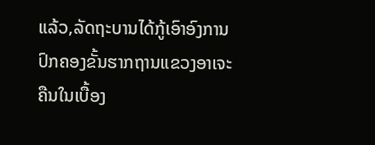ແລ້ວ,ລັດຖະບານໄດ້ກູ້ເອົາອົງການປົກຄອງຂັ້ນຮາກຖານແຂວງອາເຈະຄືນໃນເບື້ອງ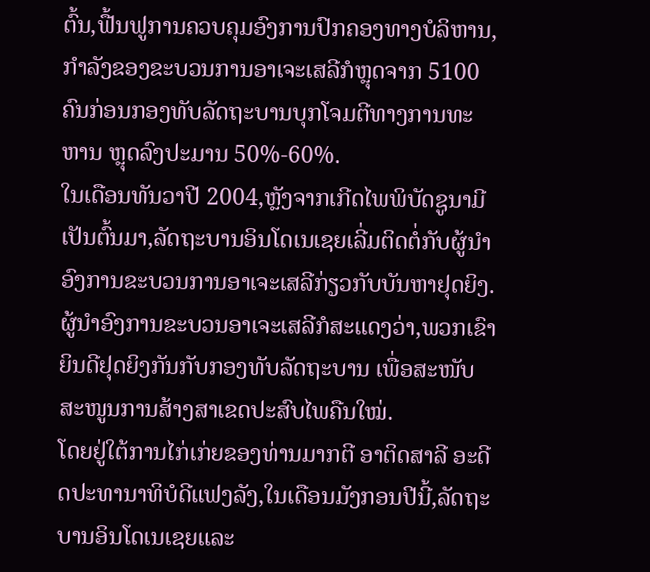ຕົ້ນ,ຟື້ນຟູການຄວບຄຸມອົງການປົກຄອງທາງບໍລິຫານ,ກຳລັງຂອງຂະບວນການອາເຈະເສລີກໍຫຼຸດຈາກ 5100 ຄົນກ່ອນກອງທັບລັດຖະບານບຸກໂຈມຕີທາງການທະຫານ ຫຼຸດລົງປະມານ 50%-60%.
ໃນເດືອນທັນວາປີ 2004,ຫຼັງຈາກເກີດໄພພິບັດຊູນາມີເປັນຕົ້ນມາ,ລັດຖະບານອິນໂດເນເຊຍເລີ່ມຕິດຕໍ່ກັບຜູ້ນຳອົງການຂະບວນການອາເຈະເສລີກ່ຽວກັບບັນຫາຢຸດຍິງ.ຜູ້ນຳອົງການຂະບວນອາເຈະເສລີກໍສະແດງວ່າ,ພວກເຂົາຍິນດີຢຸດຍິງກັນກັບກອງທັບລັດຖະບານ ເພື່ອສະໜັບສະໜູນການສ້າງສາເຂດປະສົບໄພຄືນໃໝ່.
ໂດຍຢູ່ໃຕ້ການໄກ່ເກ່ຍຂອງທ່ານມາກຕີ ອາຕິດສາລີ ອະດີດປະທານາທິບໍດີແຟງລັງ,ໃນເດືອນມັງກອນປີນີ້,ລັດຖະບານອິນໂດເນເຊຍແລະ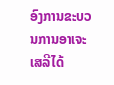ອົງການຂະບວນການອາເຈະເສລີໄດ້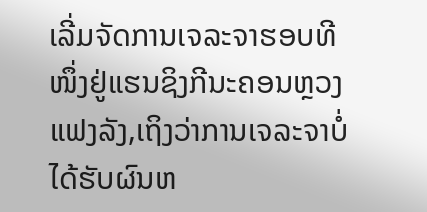ເລີ່ມຈັດການເຈລະຈາຮອບທີໜຶ່ງຢູ່ແຮນຊິງກີນະຄອນຫຼວງແຟງລັງ,ເຖິງວ່າການເຈລະຈາບໍ່ໄດ້ຮັບຜົນຫ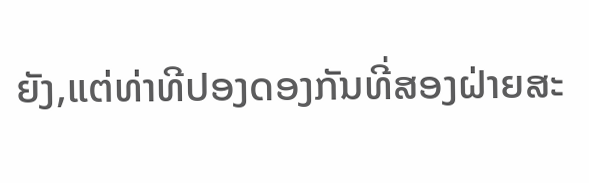ຍັງ,ແຕ່ທ່າທີປອງດອງກັນທີ່ສອງຝ່າຍສະ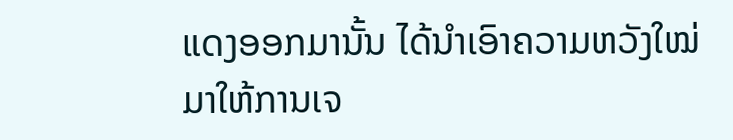ແດງອອກມານັ້ນ ໄດ້ນຳເອົາຄວາມຫວັງໃໝ່ມາໃຫ້ການເຈ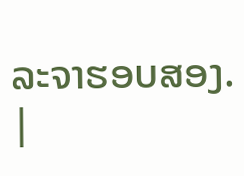ລະຈາຮອບສອງ.
|